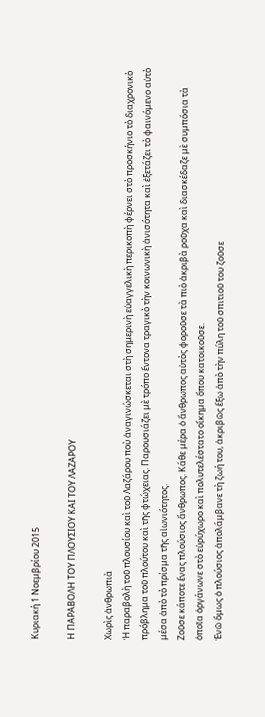Κυριακή 1 Νοεμβρίου 2015

Η ΠΑΡΑΒΟΛΗ ΤΟΥ ΠΛΟΥΣΙΟΥ ΚΑΙ ΤΟΥ ΛΑΖΑΡΟΥ

Χωρὶς ἀνθρωπιὰ
Ἡ παραβολὴ τοῦ πλουσίου καὶ τοῦ Λαζάρου ποὺ ἀναγινώσκεται στὴ σημερινὴ εὐαγγελικὴ περικοπὴ φέρνει στὸ προσκήνιο τὸ διαχρονικὸ πρόβλημα τοῦ πλούτου καὶ τῆς φτώχειας. Παρουσιάζει μὲ τρόπο ἔντονα τραγικὸ τὴν κοινωνικὴ ἀνισότητα καὶ ἐξετάζει τὸ φαινόμενο αὐτὸ μέσα ἀπὸ τὸ πρίσμα τῆς αἰωνιότητος.
Ζοῦσε κάποτε ἕνας πλούσιος ἄνθρωπος. Κάθε μέρα ὁ ἄνθρωπος αὐτὸς φοροῦσε τὰ πιὸ ἀκριβὰ ροῦχα καὶ διασκέδαζε μὲ συμπόσια τὰ ὁποῖα ὀργάνωνε στὸ εὐρύχωρο καὶ πολυτελέστατο οἴκημα ὅπου κατοικοῦσε.
Ἐνῶ ὅμως ὁ πλούσιος ἀπολάμβανε τὴ ζωή του, ἀκριβῶς ἔξω ἀπὸ τὴν πύλη τοῦ σπιτιοῦ του ζοῦσε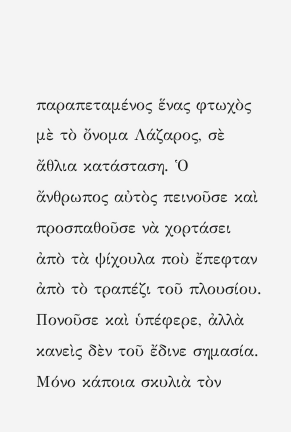παραπεταμένος ἕνας φτωχὸς μὲ τὸ ὄνομα Λάζαρος, σὲ ἄθλια κατάσταση. Ὁ ἄνθρωπος αὐτὸς πεινοῦσε καὶ προσπαθοῦσε νὰ χορτάσει ἀπὸ τὰ ψίχουλα ποὺ ἔπεφταν ἀπὸ τὸ τραπέζι τοῦ πλουσίου. Πονοῦσε καὶ ὑπέφερε, ἀλλὰ κανεὶς δὲν τοῦ ἔδινε σημασία. Μόνο κάποια σκυλιὰ τὸν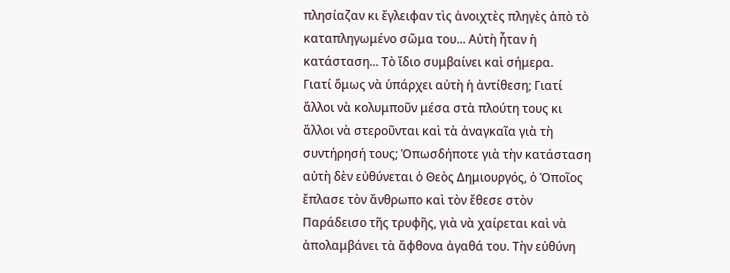πλησίαζαν κι ἔγλειφαν τὶς ἀνοιχτὲς πληγὲς ἀπὸ τὸ καταπληγωμένο σῶμα του... Αὐτὴ ἦταν ἡ κατάσταση... Τὸ ἴδιο συμβαίνει καὶ σήμερα.
Γιατί ὅμως νὰ ὑπάρχει αὐτὴ ἡ ἀντίθεση; Γιατί ἄλλοι νὰ κολυμποῦν μέσα στὰ πλούτη τους κι ἄλλοι νὰ στεροῦνται καὶ τὰ ἀναγκαῖα γιὰ τὴ συντήρησή τους; Ὁπωσδήποτε γιὰ τὴν κατάσταση αὐτὴ δὲν εὐθύνεται ὁ Θεὸς Δημιουργός, ὁ Ὁποῖος ἔπλασε τὸν ἄνθρωπο καὶ τὸν ἔθεσε στὸν Παράδεισο τῆς τρυφῆς, γιὰ νὰ χαίρεται καὶ νὰ ἀπολαμβάνει τὰ ἄφθονα ἀγαθά του. Τὴν εὐθύνη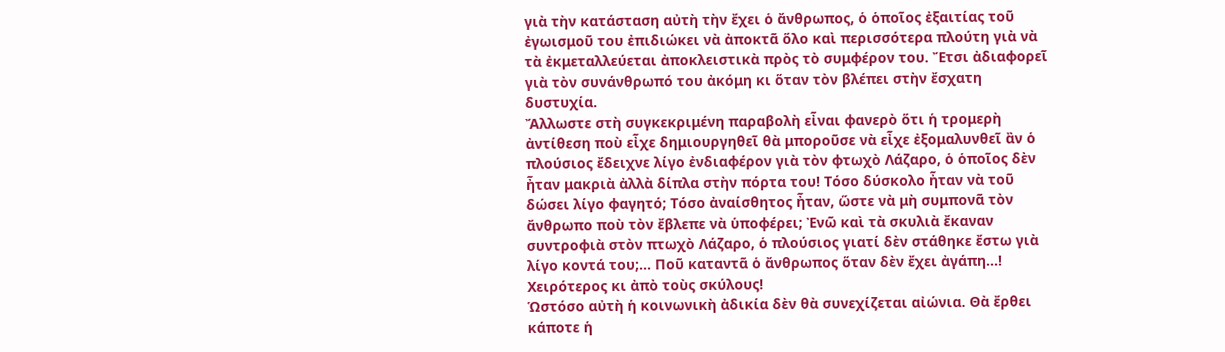γιὰ τὴν κατάσταση αὐτὴ τὴν ἔχει ὁ ἄνθρωπος, ὁ ὁποῖος ἐξαιτίας τοῦ ἐγωισμοῦ του ἐπιδιώκει νὰ ἀποκτᾶ ὅλο καὶ περισσότερα πλούτη γιὰ νὰ τὰ ἐκμεταλλεύεται ἀποκλειστικὰ πρὸς τὸ συμφέρον του. Ἔτσι ἀδιαφορεῖ γιὰ τὸν συνάνθρωπό του ἀκόμη κι ὅταν τὸν βλέπει στὴν ἔσχατη δυστυχία.
Ἄλλωστε στὴ συγκεκριμένη παραβολὴ εἶναι φανερὸ ὅτι ἡ τρομερὴ ἀντίθεση ποὺ εἶχε δημιουργηθεῖ θὰ μποροῦσε νὰ εἶχε ἐξομαλυνθεῖ ἂν ὁ πλούσιος ἔδειχνε λίγο ἐνδιαφέρον γιὰ τὸν φτωχὸ Λάζαρο, ὁ ὁποῖος δὲν ἦταν μακριὰ ἀλλὰ δίπλα στὴν πόρτα του! Τόσο δύσκολο ἦταν νὰ τοῦ δώσει λίγο φαγητό; Τόσο ἀναίσθητος ἦταν, ὥστε νὰ μὴ συμπονᾶ τὸν ἄνθρωπο ποὺ τὸν ἔβλεπε νὰ ὑποφέρει; Ἐνῶ καὶ τὰ σκυλιὰ ἔκαναν συντροφιὰ στὸν πτωχὸ Λάζαρο, ὁ πλούσιος γιατί δὲν στάθηκε ἔστω γιὰ λίγο κοντά του;... Ποῦ καταντᾶ ὁ ἄνθρωπος ὅταν δὲν ἔχει ἀγάπη...! Χειρότερος κι ἀπὸ τοὺς σκύλους!
Ὡστόσο αὐτὴ ἡ κοινωνικὴ ἀδικία δὲν θὰ συνεχίζεται αἰώνια. Θὰ ἔρθει κάποτε ἡ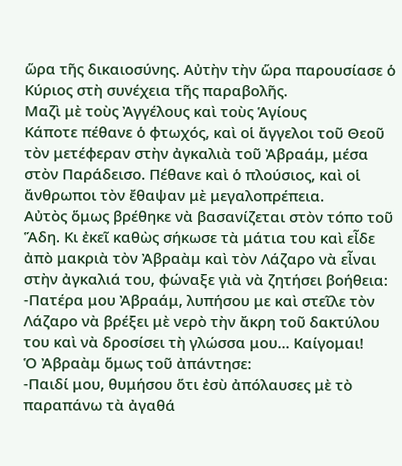ὥρα τῆς δικαιοσύνης. Αὐτὴν τὴν ὥρα παρουσίασε ὁ Κύριος στὴ συνέχεια τῆς παραβολῆς.
Μαζὶ μὲ τοὺς Ἀγγέλους καὶ τοὺς Ἁγίους
Κάποτε πέθανε ὁ φτωχός, καὶ οἱ ἄγγελοι τοῦ Θεοῦ τὸν μετέφεραν στὴν ἀγκαλιὰ τοῦ Ἀβραάμ, μέσα στὸν Παράδεισο. Πέθανε καὶ ὁ πλούσιος, καὶ οἱ ἄνθρωποι τὸν ἔθαψαν μὲ μεγαλοπρέπεια.
Αὐτὸς ὅμως βρέθηκε νὰ βασανίζεται στὸν τόπο τοῦ Ἅδη. Κι ἐκεῖ καθὼς σήκωσε τὰ μάτια του καὶ εἶδε ἀπὸ μακριὰ τὸν Ἀβραὰμ καὶ τὸν Λάζαρο νὰ εἶναι στὴν ἀγκαλιά του, φώναξε γιὰ νὰ ζητήσει βοήθεια:
-Πατέρα μου Ἀβραάμ, λυπήσου με καὶ στεῖλε τὸν Λάζαρο νὰ βρέξει μὲ νερὸ τὴν ἄκρη τοῦ δακτύλου του καὶ νὰ δροσίσει τὴ γλώσσα μου... Καίγομαι!
Ὁ Ἀβραὰμ ὅμως τοῦ ἀπάντησε:
-Παιδί μου, θυμήσου ὅτι ἐσὺ ἀπόλαυσες μὲ τὸ παραπάνω τὰ ἀγαθά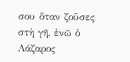σου ὅταν ζοῦσες στὴ γῆ, ἐνῶ ὁ Λάζαρος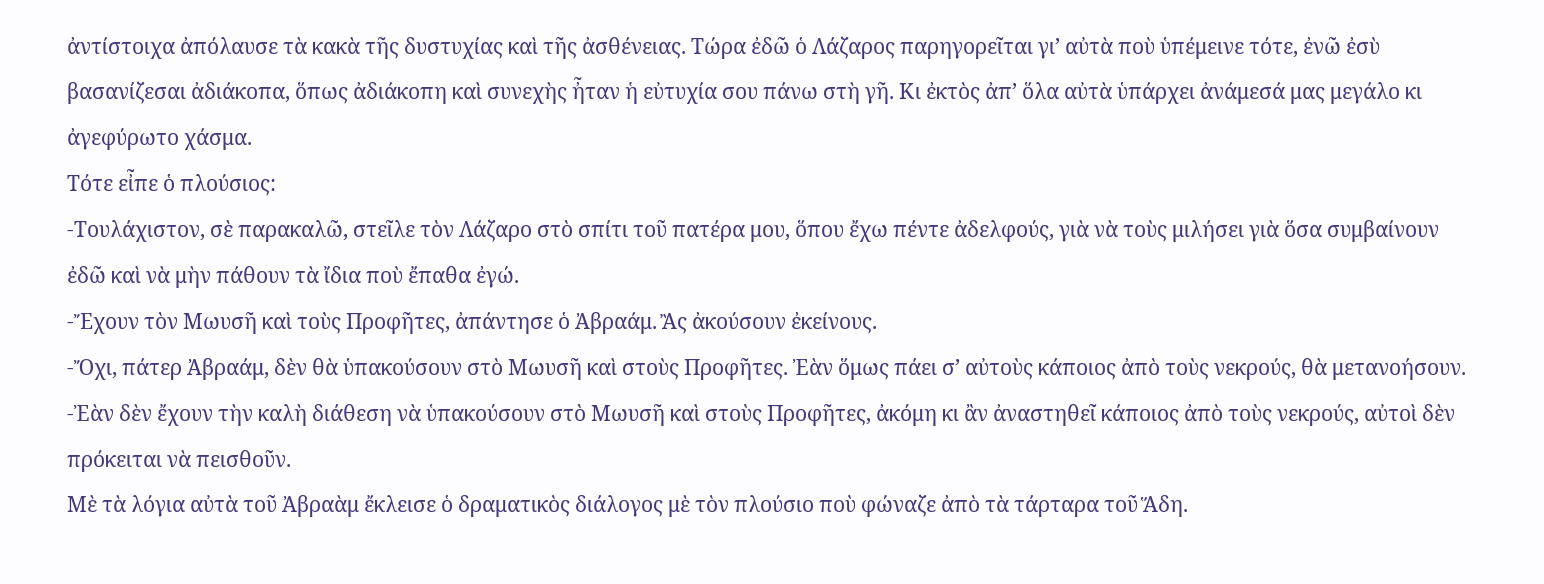ἀντίστοιχα ἀπόλαυσε τὰ κακὰ τῆς δυστυχίας καὶ τῆς ἀσθένειας. Τώρα ἐδῶ ὁ Λάζαρος παρηγορεῖται γι’ αὐτὰ ποὺ ὑπέμεινε τότε, ἐνῶ ἐσὺ βασανίζεσαι ἀδιάκοπα, ὅπως ἀδιάκοπη καὶ συνεχὴς ἦταν ἡ εὐτυχία σου πάνω στὴ γῆ. Κι ἐκτὸς ἀπ’ ὅλα αὐτὰ ὑπάρχει ἀνάμεσά μας μεγάλο κι ἀγεφύρωτο χάσμα.
Τότε εἶπε ὁ πλούσιος:
-Τουλάχιστον, σὲ παρακαλῶ, στεῖλε τὸν Λάζαρο στὸ σπίτι τοῦ πατέρα μου, ὅπου ἔχω πέντε ἀδελφούς, γιὰ νὰ τοὺς μιλήσει γιὰ ὅσα συμβαίνουν ἐδῶ καὶ νὰ μὴν πάθουν τὰ ἴδια ποὺ ἔπαθα ἐγώ.
-Ἔχουν τὸν Μωυσῆ καὶ τοὺς Προφῆτες, ἀπάντησε ὁ Ἀβραάμ. Ἂς ἀκούσουν ἐκείνους.
-Ὄχι, πάτερ Ἀβραάμ, δὲν θὰ ὑπακούσουν στὸ Μωυσῆ καὶ στοὺς Προφῆτες. Ἐὰν ὅμως πάει σ’ αὐτοὺς κάποιος ἀπὸ τοὺς νεκρούς, θὰ μετανοήσουν.
-Ἐὰν δὲν ἔχουν τὴν καλὴ διάθεση νὰ ὑπακούσουν στὸ Μωυσῆ καὶ στοὺς Προφῆτες, ἀκόμη κι ἂν ἀναστηθεῖ κάποιος ἀπὸ τοὺς νεκρούς, αὐτοὶ δὲν πρόκειται νὰ πεισθοῦν.
Μὲ τὰ λόγια αὐτὰ τοῦ Ἀβραὰμ ἔκλεισε ὁ δραματικὸς διάλογος μὲ τὸν πλούσιο ποὺ φώναζε ἀπὸ τὰ τάρταρα τοῦ Ἅδη.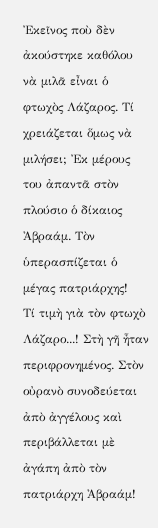Ἐκεῖνος ποὺ δὲν ἀκούστηκε καθόλου νὰ μιλᾶ εἶναι ὁ φτωχὸς Λάζαρος. Τί χρειάζεται ὅμως νὰ μιλήσει; Ἐκ μέρους του ἀπαντᾶ στὸν πλούσιο ὁ δίκαιος Ἀβραάμ. Τὸν ὑπερασπίζεται ὁ μέγας πατριάρχης!
Τί τιμὴ γιὰ τὸν φτωχὸ Λάζαρο...! Στὴ γῆ ἦταν περιφρονημένος. Στὸν οὐρανὸ συνοδεύεται ἀπὸ ἀγγέλους καὶ περιβάλλεται μὲ ἀγάπη ἀπὸ τὸν πατριάρχη Ἀβραάμ!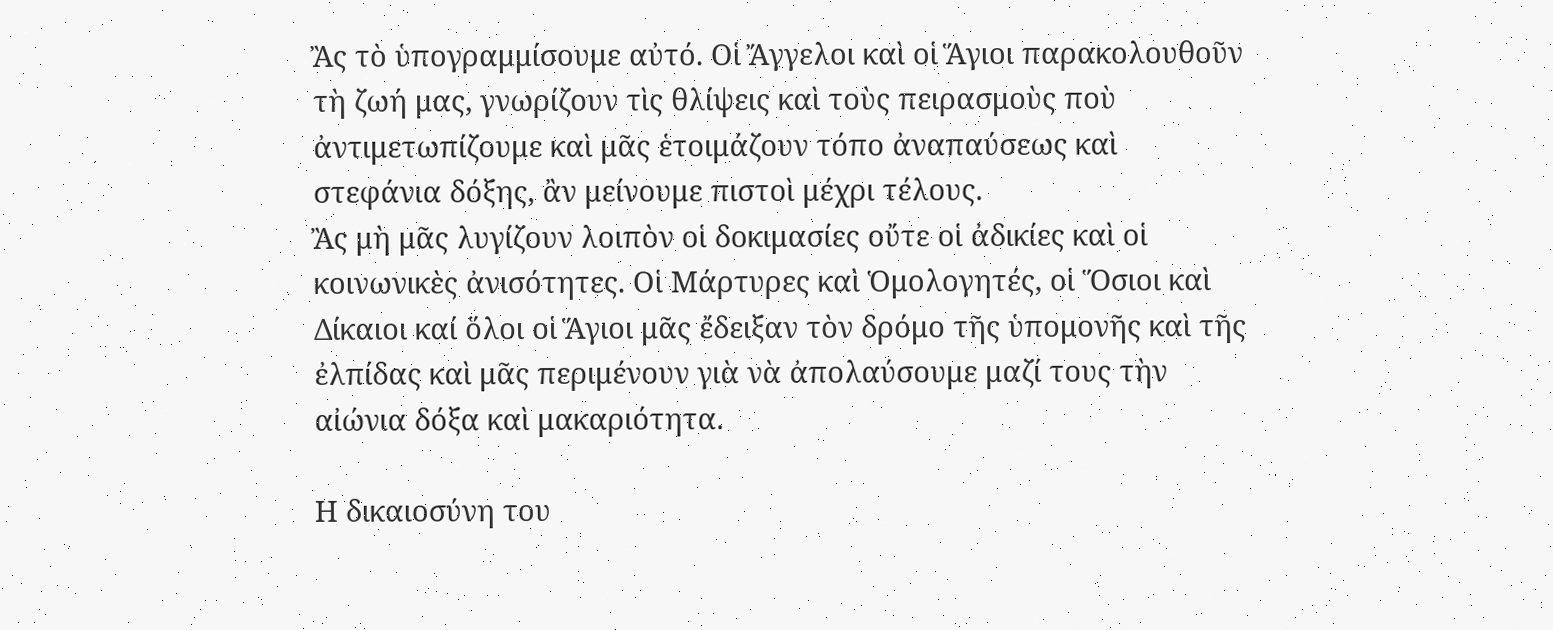Ἂς τὸ ὑπογραμμίσουμε αὐτό. Οἱ Ἄγγελοι καὶ οἱ Ἅγιοι παρακολουθοῦν τὴ ζωή μας, γνωρίζουν τὶς θλίψεις καὶ τοὺς πειρασμοὺς ποὺ ἀντιμετωπίζουμε καὶ μᾶς ἑτοιμάζουν τόπο ἀναπαύσεως καὶ στεφάνια δόξης, ἂν μείνουμε πιστοὶ μέχρι τέλους.
Ἂς μὴ μᾶς λυγίζουν λοιπὸν οἱ δοκιμασίες οὔτε οἱ ἀδικίες καὶ οἱ κοινωνικὲς ἀνισότητες. Οἱ Μάρτυρες καὶ Ὁμολογητές, οἱ Ὅσιοι καὶ Δίκαιοι καί ὅλοι οἱ Ἅγιοι μᾶς ἔδειξαν τὸν δρόμο τῆς ὑπομονῆς καὶ τῆς ἐλπίδας καὶ μᾶς περιμένουν γιὰ νὰ ἀπολαύσουμε μαζί τους τὴν αἰώνια δόξα καὶ μακαριότητα.

Η δικαιοσύνη του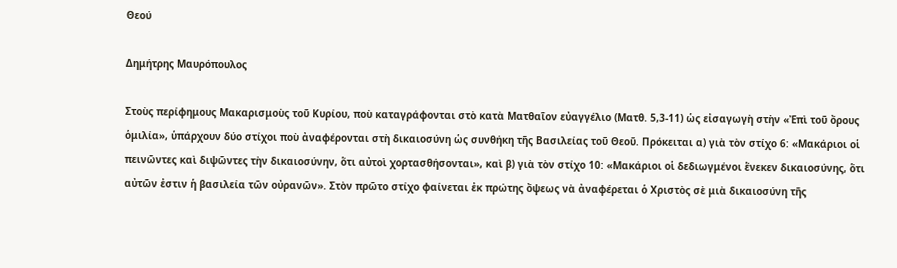Θεού

Δημήτρης Μαυρόπουλος

Στοὺς περίφημους Μακαρισμοὺς τοῦ Κυρίου, ποὺ καταγράφονται στὸ κατὰ Ματθαῖον εὐαγγέλιο (Ματθ. 5,3-11) ὡς εἰσαγωγὴ στὴν «Ἐπὶ τοῦ ὄρους ὁμιλία», ὑπάρχουν δύο στίχοι ποὺ ἀναφέρονται στὴ δικαιοσύνη ὡς συνθήκη τῆς Βασιλείας τοῦ Θεοῦ. Πρόκειται α) γιὰ τὸν στίχο 6: «Μακάριοι οἱ πεινῶντες καὶ διψῶντες τὴν δικαιοσύνην, ὅτι αὐτοὶ χορτασθήσονται», καὶ β) γιὰ τὸν στίχο 10: «Μακάριοι οἱ δεδιωγμένοι ἕνεκεν δικαιοσύνης, ὅτι αὐτῶν ἐστιν ἡ βασιλεία τῶν οὐρανῶν». Στὸν πρῶτο στίχο φαίνεται ἐκ πρώτης ὄψεως νὰ ἀναφέρεται ὁ Χριστὸς σὲ μιὰ δικαιοσύνη τῆς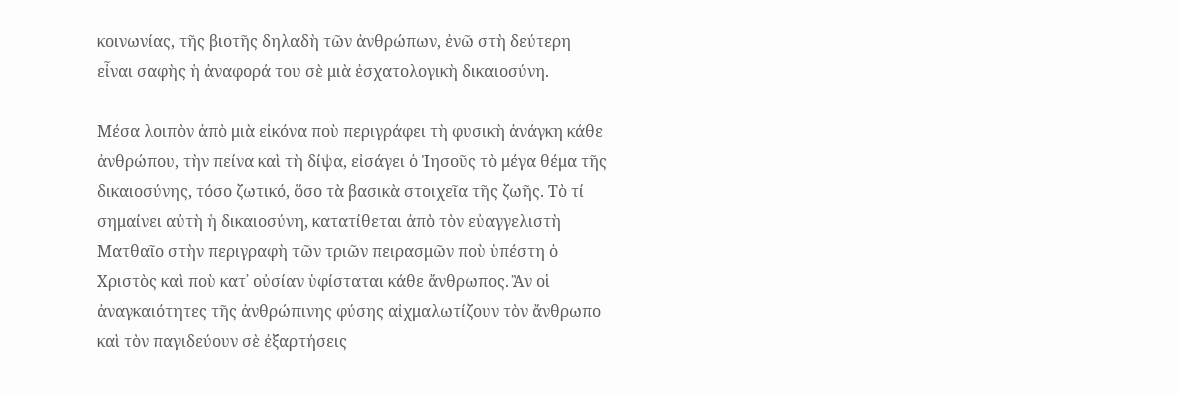κοινωνίας, τῆς βιοτῆς δηλαδὴ τῶν ἀνθρώπων, ἐνῶ στὴ δεύτερη εἶναι σαφὴς ἡ ἀναφορά του σὲ μιὰ ἐσχατολογικὴ δικαιοσύνη.

Μέσα λοιπὸν ἀπὸ μιὰ εἰκόνα ποὺ περιγράφει τὴ φυσικὴ ἀνάγκη κάθε ἀνθρώπου, τὴν πείνα καὶ τὴ δίψα, εἰσάγει ὁ Ἰησοῦς τὸ μέγα θέμα τῆς δικαιοσύνης, τόσο ζωτικό, ὅσο τὰ βασικὰ στοιχεῖα τῆς ζωῆς. Τὸ τί σημαίνει αὐτὴ ἡ δικαιοσύνη, κατατίθεται ἀπὸ τὸν εὐαγγελιστὴ Ματθαῖο στὴν περιγραφὴ τῶν τριῶν πειρασμῶν ποὺ ὑπέστη ὁ Χριστὸς καὶ ποὺ κατ᾽ οὐσίαν ὑφίσταται κάθε ἄνθρωπος. Ἂν οἱ ἀναγκαιότητες τῆς ἀνθρώπινης φύσης αἰχμαλωτίζουν τὸν ἄνθρωπο καὶ τὸν παγιδεύουν σὲ ἐξαρτήσεις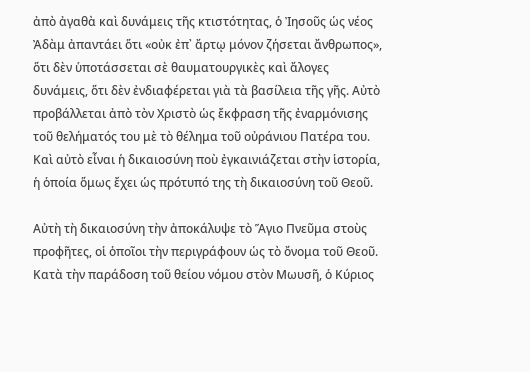ἀπὸ ἀγαθὰ καὶ δυνάμεις τῆς κτιστότητας, ὁ Ἰησοῦς ὡς νέος Ἀδὰμ ἀπαντάει ὅτι «οὐκ ἐπ᾽ ἄρτῳ μόνον ζήσεται ἄνθρωπος», ὅτι δὲν ὑποτάσσεται σὲ θαυματουργικὲς καὶ ἄλογες δυνάμεις, ὅτι δὲν ἐνδιαφέρεται γιὰ τὰ βασίλεια τῆς γῆς. Αὐτὸ προβάλλεται ἀπὸ τὸν Χριστὸ ὡς ἔκφραση τῆς ἐναρμόνισης τοῦ θελήματός του μὲ τὸ θέλημα τοῦ οὐράνιου Πατέρα του. Καὶ αὐτὸ εἶναι ἡ δικαιοσύνη ποὺ ἐγκαινιάζεται στὴν ἱστορία, ἡ ὁποία ὅμως ἔχει ὡς πρότυπό της τὴ δικαιοσύνη τοῦ Θεοῦ.

Αὐτὴ τὴ δικαιοσύνη τὴν ἀποκάλυψε τὸ Ἅγιο Πνεῦμα στοὺς προφῆτες, οἱ ὁποῖοι τὴν περιγράφουν ὡς τὸ ὄνομα τοῦ Θεοῦ. Κατὰ τὴν παράδοση τοῦ θείου νόμου στὸν Μωυσῆ, ὁ Κύριος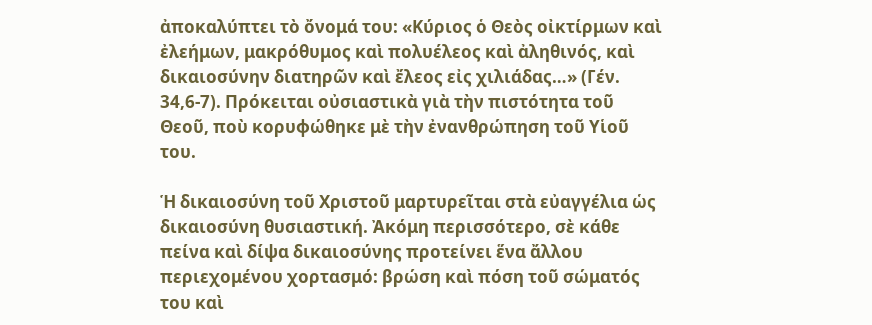ἀποκαλύπτει τὸ ὄνομά του: «Κύριος ὁ Θεὸς οἰκτίρμων καὶ ἐλεήμων, μακρόθυμος καὶ πολυέλεος καὶ ἀληθινός, καὶ δικαιοσύνην διατηρῶν καὶ ἔλεος εἰς χιλιάδας…» (Γέν. 34,6-7). Πρόκειται οὐσιαστικὰ γιὰ τὴν πιστότητα τοῦ Θεοῦ, ποὺ κορυφώθηκε μὲ τὴν ἐνανθρώπηση τοῦ Υἱοῦ του.

Ἡ δικαιοσύνη τοῦ Χριστοῦ μαρτυρεῖται στὰ εὐαγγέλια ὡς δικαιοσύνη θυσιαστική. Ἀκόμη περισσότερο, σὲ κάθε πείνα καὶ δίψα δικαιοσύνης προτείνει ἕνα ἄλλου περιεχομένου χορτασμό: βρώση καὶ πόση τοῦ σώματός του καὶ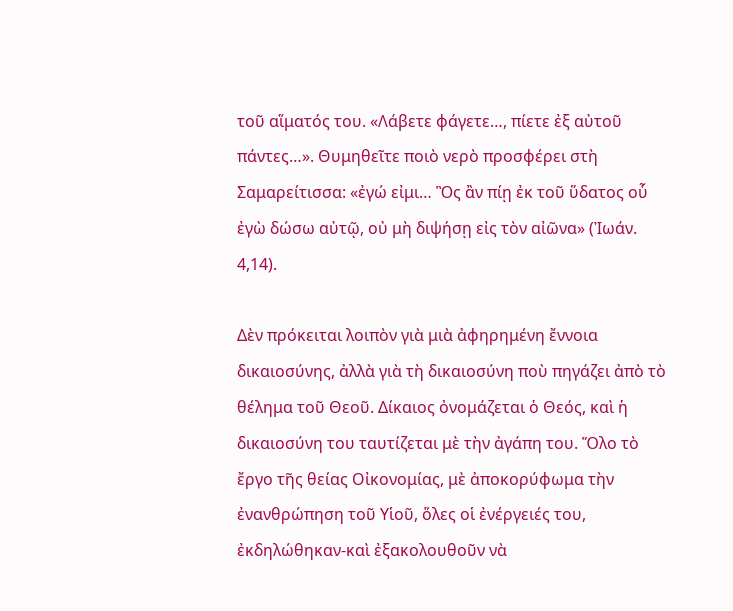τοῦ αἵματός του. «Λάβετε φάγετε…, πίετε ἐξ αὐτοῦ πάντες…». Θυμηθεῖτε ποιὸ νερὸ προσφέρει στὴ Σαμαρείτισσα: «ἐγώ εἰμι… Ὃς ἂν πίῃ ἐκ τοῦ ὕδατος οὗ ἐγὼ δώσω αὐτῷ, οὐ μὴ διψήσῃ εἰς τὸν αἰῶνα» (Ἰωάν. 4,14).

Δὲν πρόκειται λοιπὸν γιὰ μιὰ ἀφηρημένη ἔννοια δικαιοσύνης, ἀλλὰ γιὰ τὴ δικαιοσύνη ποὺ πηγάζει ἀπὸ τὸ θέλημα τοῦ Θεοῦ. Δίκαιος ὀνομάζεται ὁ Θεός, καὶ ἡ δικαιοσύνη του ταυτίζεται μὲ τὴν ἀγάπη του. Ὅλο τὸ ἔργο τῆς θείας Οἰκονομίας, μὲ ἀποκορύφωμα τὴν ἐνανθρώπηση τοῦ Υἱοῦ, ὅλες οἱ ἐνέργειές του, ἐκδηλώθηκαν-καὶ ἐξακολουθοῦν νὰ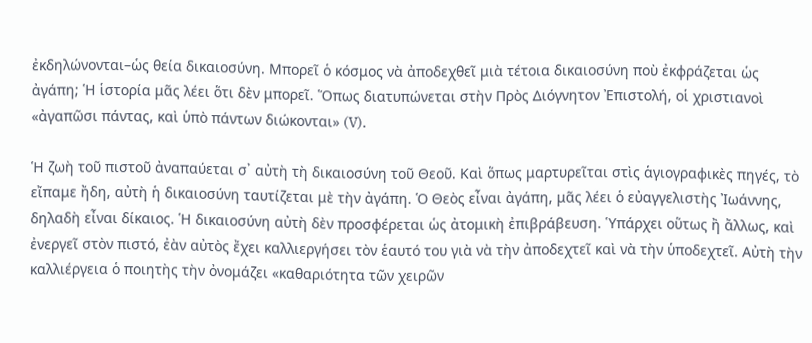ἐκδηλώνονται–ὡς θεία δικαιοσύνη. Μπορεῖ ὁ κόσμος νὰ ἀποδεχθεῖ μιὰ τέτοια δικαιοσύνη ποὺ ἐκφράζεται ὡς ἀγάπη; Ἡ ἱστορία μᾶς λέει ὅτι δὲν μπορεῖ. Ὅπως διατυπώνεται στὴν Πρὸς Διόγνητον Ἐπιστολή, οἱ χριστιανοὶ «ἀγαπῶσι πάντας, καὶ ὑπὸ πάντων διώκονται» (V).

Ἡ ζωὴ τοῦ πιστοῦ ἀναπαύεται σ᾽ αὐτὴ τὴ δικαιοσύνη τοῦ Θεοῦ. Καὶ ὅπως μαρτυρεῖται στὶς ἁγιογραφικὲς πηγές, τὸ εἴπαμε ἤδη, αὐτὴ ἡ δικαιοσύνη ταυτίζεται μὲ τὴν ἀγάπη. Ὁ Θεὸς εἶναι ἀγάπη, μᾶς λέει ὁ εὐαγγελιστὴς Ἰωάννης, δηλαδὴ εἶναι δίκαιος. Ἡ δικαιοσύνη αὐτὴ δὲν προσφέρεται ὡς ἀτομικὴ ἐπιβράβευση. Ὑπάρχει οὕτως ἢ ἄλλως, καὶ ἐνεργεῖ στὸν πιστό, ἐὰν αὐτὸς ἔχει καλλιεργήσει τὸν ἑαυτό του γιὰ νὰ τὴν ἀποδεχτεῖ καὶ νὰ τὴν ὑποδεχτεῖ. Αὐτὴ τὴν καλλιέργεια ὁ ποιητὴς τὴν ὀνομάζει «καθαριότητα τῶν χειρῶν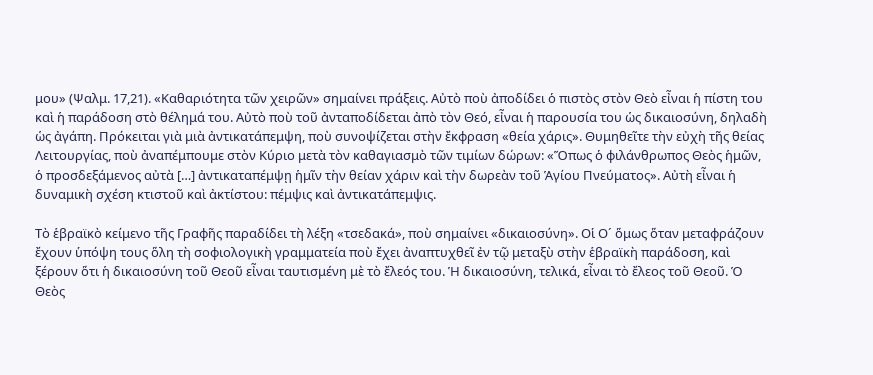μου» (Ψαλμ. 17,21). «Καθαριότητα τῶν χειρῶν» σημαίνει πράξεις. Αὐτὸ ποὺ ἀποδίδει ὁ πιστὸς στὸν Θεὸ εἶναι ἡ πίστη του καὶ ἡ παράδοση στὸ θέλημά του. Αὐτὸ ποὺ τοῦ ἀνταποδίδεται ἀπὸ τὸν Θεό, εἶναι ἡ παρουσία του ὡς δικαιοσύνη, δηλαδὴ ὡς ἀγάπη. Πρόκειται γιὰ μιὰ ἀντικατάπεμψη, ποὺ συνοψίζεται στὴν ἔκφραση «θεία χάρις». Θυμηθεῖτε τὴν εὐχὴ τῆς θείας Λειτουργίας, ποὺ ἀναπέμπουμε στὸν Κύριο μετὰ τὸν καθαγιασμὸ τῶν τιμίων δώρων: «Ὅπως ὁ φιλάνθρωπος Θεὸς ἡμῶν, ὁ προσδεξάμενος αὐτὰ […] ἀντικαταπέμψῃ ἡμῖν τὴν θείαν χάριν καὶ τὴν δωρεὰν τοῦ Ἁγίου Πνεύματος». Αὐτὴ εἶναι ἡ δυναμικὴ σχέση κτιστοῦ καὶ ἀκτίστου: πέμψις καὶ ἀντικατάπεμψις.

Τὸ ἑβραϊκὸ κείμενο τῆς Γραφῆς παραδίδει τὴ λέξη «τσεδακά», ποὺ σημαίνει «δικαιοσύνη». Οἱ Ο´ ὅμως ὅταν μεταφράζουν ἔχουν ὑπόψη τους ὅλη τὴ σοφιολογικὴ γραμματεία ποὺ ἔχει ἀναπτυχθεῖ ἐν τῷ μεταξὺ στὴν ἑβραϊκὴ παράδοση, καὶ ξέρουν ὅτι ἡ δικαιοσύνη τοῦ Θεοῦ εἶναι ταυτισμένη μὲ τὸ ἔλεός του. Ἡ δικαιοσύνη, τελικά, εἶναι τὸ ἔλεος τοῦ Θεοῦ. Ὁ Θεὸς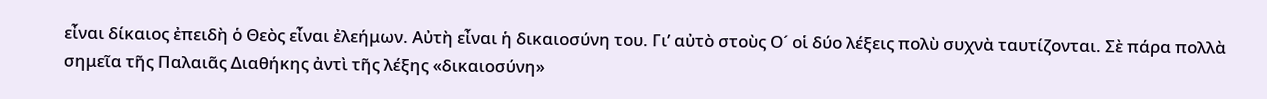εἶναι δίκαιος ἐπειδὴ ὁ Θεὸς εἶναι ἐλεήμων. Αὐτὴ εἶναι ἡ δικαιοσύνη του. Γι’ αὐτὸ στοὺς Ο´ οἱ δύο λέξεις πολὺ συχνὰ ταυτίζονται. Σὲ πάρα πολλὰ σημεῖα τῆς Παλαιᾶς Διαθήκης ἀντὶ τῆς λέξης «δικαιοσύνη»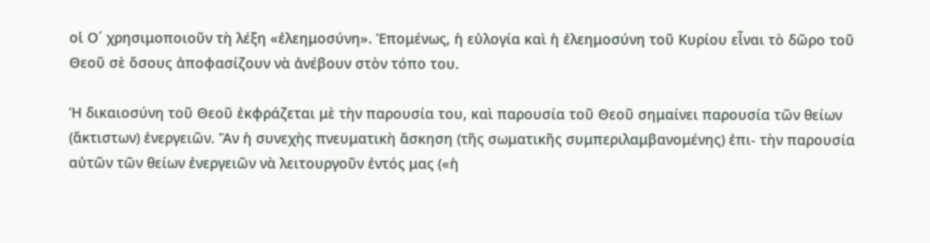οἱ Ο´ χρησιμοποιοῦν τὴ λέξη «ἐλεημοσύνη». Ἑπομένως, ἡ εὐλογία καὶ ἡ ἐλεημοσύνη τοῦ Κυρίου εἶναι τὸ δῶρο τοῦ Θεοῦ σὲ ὅσους ἀποφασίζουν νὰ ἀνέβουν στὸν τόπο του.

Ἡ δικαιοσύνη τοῦ Θεοῦ ἐκφράζεται μὲ τὴν παρουσία του, καὶ παρουσία τοῦ Θεοῦ σημαίνει παρουσία τῶν θείων (ἄκτιστων) ἐνεργειῶν. Ἂν ἡ συνεχὴς πνευματικὴ ἄσκηση (τῆς σωματικῆς συμπεριλαμβανομένης) ἐπι- τὴν παρουσία αὐτῶν τῶν θείων ἐνεργειῶν νὰ λειτουργοῦν ἐντός μας («ἡ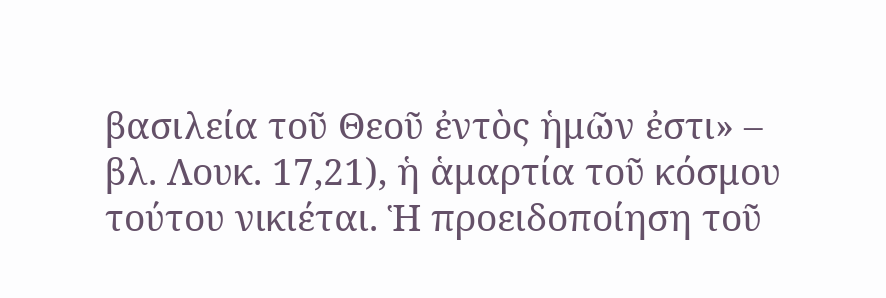βασιλεία τοῦ Θεοῦ ἐντὸς ἡμῶν ἐστι» – βλ. Λουκ. 17,21), ἡ ἁμαρτία τοῦ κόσμου τούτου νικιέται. Ἡ προειδοποίηση τοῦ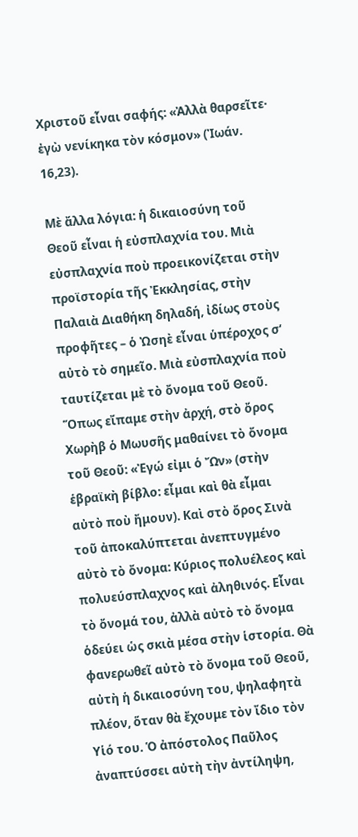Χριστοῦ εἶναι σαφής: «Ἀλλὰ θαρσεῖτε· ἐγὼ νενίκηκα τὸν κόσμον» (Ἰωάν. 16,23).

Μὲ ἄλλα λόγια: ἡ δικαιοσύνη τοῦ Θεοῦ εἶναι ἡ εὐσπλαχνία του. Μιὰ εὐσπλαχνία ποὺ προεικονίζεται στὴν προϊστορία τῆς Ἐκκλησίας, στὴν Παλαιὰ Διαθήκη δηλαδή, ἰδίως στοὺς προφῆτες – ὁ Ὠσηὲ εἶναι ὑπέροχος σ’ αὐτὸ τὸ σημεῖο. Μιὰ εὐσπλαχνία ποὺ ταυτίζεται μὲ τὸ ὄνομα τοῦ Θεοῦ. Ὅπως εἴπαμε στὴν ἀρχή, στὸ ὄρος Χωρὴβ ὁ Μωυσῆς μαθαίνει τὸ ὄνομα τοῦ Θεοῦ: «Ἐγώ εἰμι ὁ Ὤν» (στὴν ἑβραϊκὴ βίβλο: εἶμαι καὶ θὰ εἶμαι αὐτὸ ποὺ ἤμουν). Καὶ στὸ ὄρος Σινὰ τοῦ ἀποκαλύπτεται ἀνεπτυγμένο αὐτὸ τὸ ὄνομα: Κύριος πολυέλεος καὶ πολυεύσπλαχνος καὶ ἀληθινός. Εἶναι τὸ ὄνομά του, ἀλλὰ αὐτὸ τὸ ὄνομα ὁδεύει ὡς σκιὰ μέσα στὴν ἱστορία. Θὰ φανερωθεῖ αὐτὸ τὸ ὄνομα τοῦ Θεοῦ, αὐτὴ ἡ δικαιοσύνη του, ψηλαφητὰ πλέον, ὅταν θὰ ἔχουμε τὸν ἴδιο τὸν Υἱό του. Ὁ ἀπόστολος Παῦλος ἀναπτύσσει αὐτὴ τὴν ἀντίληψη,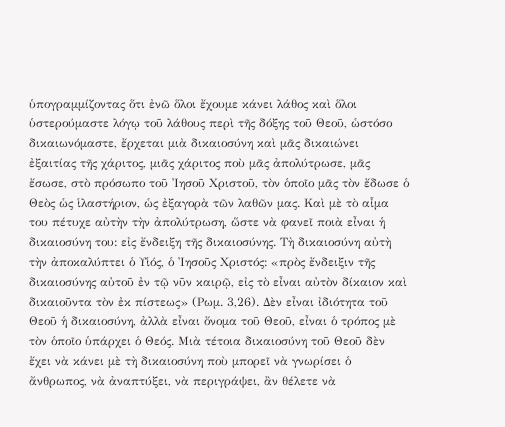ὑπογραμμίζοντας ὅτι ἐνῶ ὅλοι ἔχουμε κάνει λάθος καὶ ὅλοι ὑστερούμαστε λόγῳ τοῦ λάθους περὶ τῆς δόξης τοῦ Θεοῦ, ὡστόσο δικαιωνόμαστε, ἔρχεται μιὰ δικαιοσύνη καὶ μᾶς δικαιώνει ἐξαιτίας τῆς χάριτος, μιᾶς χάριτος ποὺ μᾶς ἀπολύτρωσε, μᾶς ἔσωσε, στὸ πρόσωπο τοῦ Ἰησοῦ Χριστοῦ, τὸν ὁποῖο μᾶς τὸν ἔδωσε ὁ Θεὸς ὡς ἱλαστήριον, ὡς ἐξαγορὰ τῶν λαθῶν μας. Καὶ μὲ τὸ αἷμα του πέτυχε αὐτὴν τὴν ἀπολύτρωση, ὥστε νὰ φανεῖ ποιὰ εἶναι ἡ δικαιοσύνη του: εἰς ἔνδειξη τῆς δικαιοσύνης. Τὴ δικαιοσύνη αὐτὴ τὴν ἀποκαλύπτει ὁ Υἱός, ὁ Ἰησοῦς Χριστός: «πρὸς ἔνδειξιν τῆς δικαιοσύνης αὐτοῦ ἐν τῷ νῦν καιρῷ, εἰς τὸ εἶναι αὐτὸν δίκαιον καὶ δικαιοῦντα τὸν ἐκ πίστεως» (Ρωμ. 3,26). Δὲν εἶναι ἰδιότητα τοῦ Θεοῦ ἡ δικαιοσύνη, ἀλλὰ εἶναι ὄνομα τοῦ Θεοῦ, εἶναι ὁ τρόπος μὲ τὸν ὁποῖο ὑπάρχει ὁ Θεός. Μιὰ τέτοια δικαιοσύνη τοῦ Θεοῦ δὲν ἔχει νὰ κάνει μὲ τὴ δικαιοσύνη ποὺ μπορεῖ νὰ γνωρίσει ὁ ἄνθρωπος, νὰ ἀναπτύξει, νὰ περιγράψει, ἂν θέλετε νὰ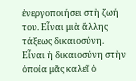ἐνεργοποιήσει στὴ ζωή του. Εἶναι μιὰ ἄλλης τάξεως δικαιοσύνη. Εἶναι ἡ δικαιοσύνη στὴν ὁποία μᾶς καλεῖ ὁ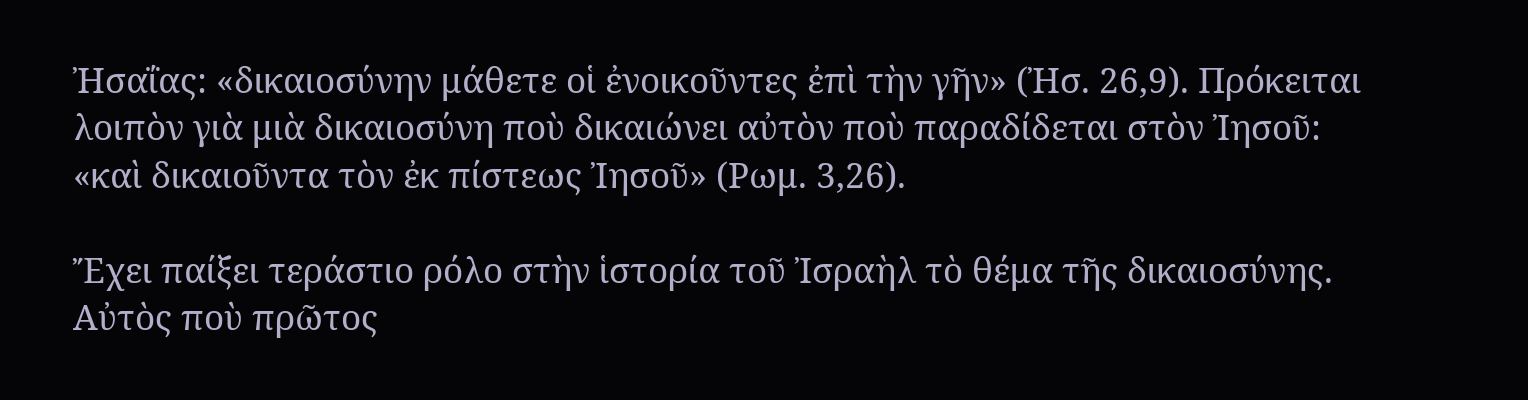Ἠσαΐας: «δικαιοσύνην μάθετε οἱ ἐνοικοῦντες ἐπὶ τὴν γῆν» (Ἠσ. 26,9). Πρόκειται λοιπὸν γιὰ μιὰ δικαιοσύνη ποὺ δικαιώνει αὐτὸν ποὺ παραδίδεται στὸν Ἰησοῦ: «καὶ δικαιοῦντα τὸν ἐκ πίστεως Ἰησοῦ» (Ρωμ. 3,26).

Ἔχει παίξει τεράστιο ρόλο στὴν ἱστορία τοῦ Ἰσραὴλ τὸ θέμα τῆς δικαιοσύνης. Αὐτὸς ποὺ πρῶτος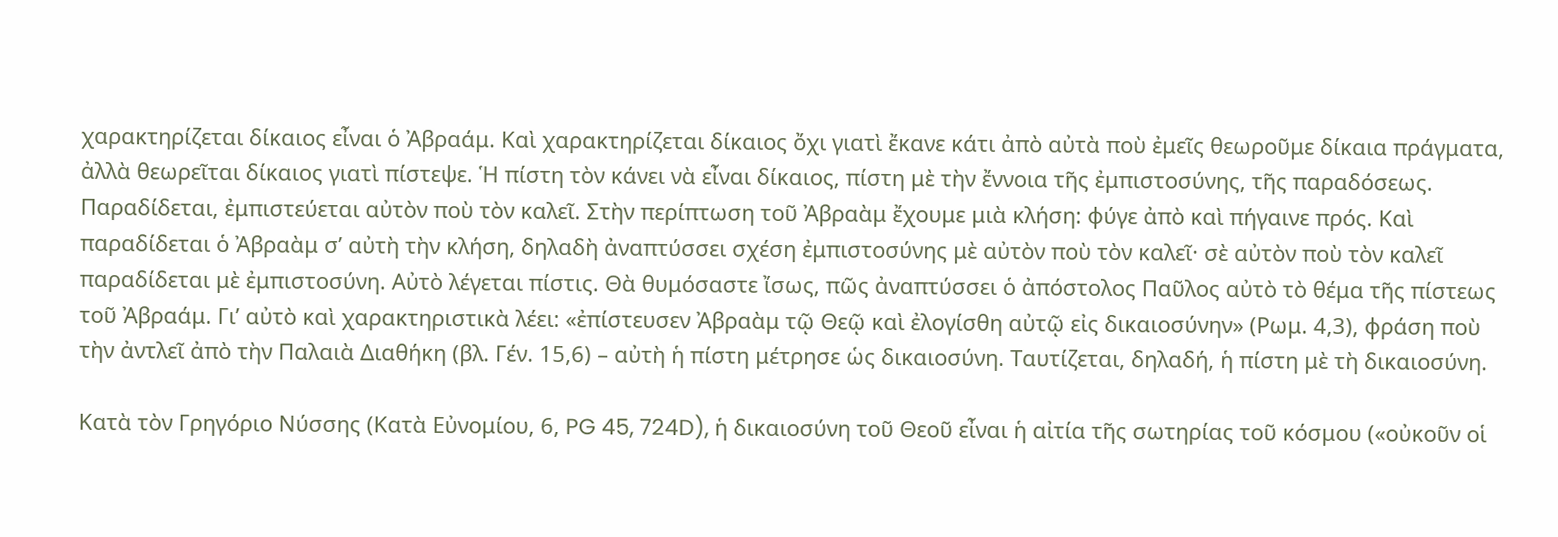χαρακτηρίζεται δίκαιος εἶναι ὁ Ἀβραάμ. Καὶ χαρακτηρίζεται δίκαιος ὄχι γιατὶ ἔκανε κάτι ἀπὸ αὐτὰ ποὺ ἐμεῖς θεωροῦμε δίκαια πράγματα, ἀλλὰ θεωρεῖται δίκαιος γιατὶ πίστεψε. Ἡ πίστη τὸν κάνει νὰ εἶναι δίκαιος, πίστη μὲ τὴν ἔννοια τῆς ἐμπιστοσύνης, τῆς παραδόσεως. Παραδίδεται, ἐμπιστεύεται αὐτὸν ποὺ τὸν καλεῖ. Στὴν περίπτωση τοῦ Ἀβραὰμ ἔχουμε μιὰ κλήση: φύγε ἀπὸ καὶ πήγαινε πρός. Καὶ παραδίδεται ὁ Ἀβραὰμ σ’ αὐτὴ τὴν κλήση, δηλαδὴ ἀναπτύσσει σχέση ἐμπιστοσύνης μὲ αὐτὸν ποὺ τὸν καλεῖ· σὲ αὐτὸν ποὺ τὸν καλεῖ παραδίδεται μὲ ἐμπιστοσύνη. Αὐτὸ λέγεται πίστις. Θὰ θυμόσαστε ἴσως, πῶς ἀναπτύσσει ὁ ἀπόστολος Παῦλος αὐτὸ τὸ θέμα τῆς πίστεως τοῦ Ἀβραάμ. Γι’ αὐτὸ καὶ χαρακτηριστικὰ λέει: «ἐπίστευσεν Ἀβραὰμ τῷ Θεῷ καὶ ἐλογίσθη αὐτῷ εἰς δικαιοσύνην» (Ρωμ. 4,3), φράση ποὺ τὴν ἀντλεῖ ἀπὸ τὴν Παλαιὰ Διαθήκη (βλ. Γέν. 15,6) – αὐτὴ ἡ πίστη μέτρησε ὡς δικαιοσύνη. Ταυτίζεται, δηλαδή, ἡ πίστη μὲ τὴ δικαιοσύνη.

Κατὰ τὸν Γρηγόριο Νύσσης (Κατὰ Εὐνομίου, 6, PG 45, 724D), ἡ δικαιοσύνη τοῦ Θεοῦ εἶναι ἡ αἰτία τῆς σωτηρίας τοῦ κόσμου («οὐκοῦν οἱ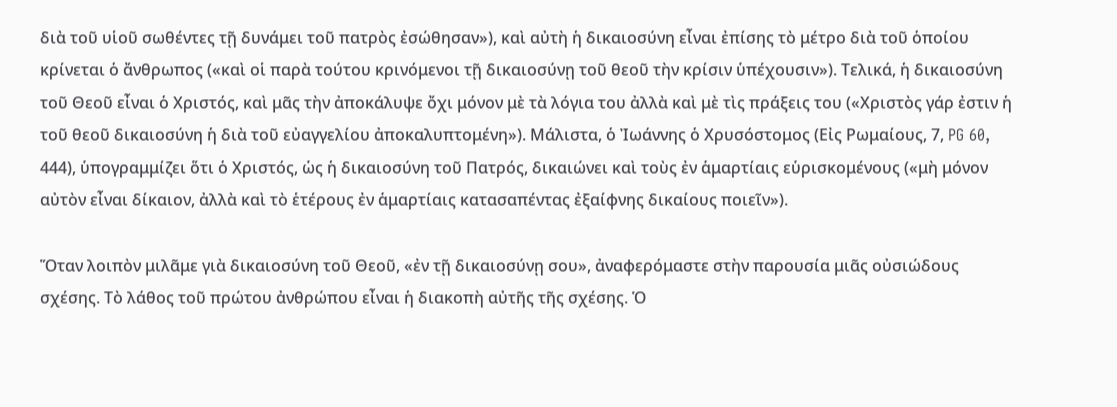διὰ τοῦ υἱοῦ σωθέντες τῇ δυνάμει τοῦ πατρὸς ἐσώθησαν»), καὶ αὐτὴ ἡ δικαιοσύνη εἶναι ἐπίσης τὸ μέτρο διὰ τοῦ ὁποίου κρίνεται ὁ ἄνθρωπος («καὶ οἱ παρὰ τούτου κρινόμενοι τῇ δικαιοσύνῃ τοῦ θεοῦ τὴν κρίσιν ὑπέχουσιν»). Τελικά, ἡ δικαιοσύνη τοῦ Θεοῦ εἶναι ὁ Χριστός, καὶ μᾶς τὴν ἀποκάλυψε ὄχι μόνον μὲ τὰ λόγια του ἀλλὰ καὶ μὲ τὶς πράξεις του («Χριστὸς γάρ ἐστιν ἡ τοῦ θεοῦ δικαιοσύνη ἡ διὰ τοῦ εὐαγγελίου ἀποκαλυπτομένη»). Μάλιστα, ὁ Ἰωάννης ὁ Χρυσόστομος (Εἰς Ρωμαίους, 7, PG 60, 444), ὑπογραμμίζει ὅτι ὁ Χριστός, ὡς ἡ δικαιοσύνη τοῦ Πατρός, δικαιώνει καὶ τοὺς ἐν ἁμαρτίαις εὑρισκομένους («μὴ μόνον αὐτὸν εἶναι δίκαιον, ἀλλὰ καὶ τὸ ἑτέρους ἐν ἁμαρτίαις κατασαπέντας ἐξαίφνης δικαίους ποιεῖν»).

Ὅταν λοιπὸν μιλᾶμε γιὰ δικαιοσύνη τοῦ Θεοῦ, «ἐν τῇ δικαιοσύνῃ σου», ἀναφερόμαστε στὴν παρουσία μιᾶς οὐσιώδους σχέσης. Τὸ λάθος τοῦ πρώτου ἀνθρώπου εἶναι ἡ διακοπὴ αὐτῆς τῆς σχέσης. Ὁ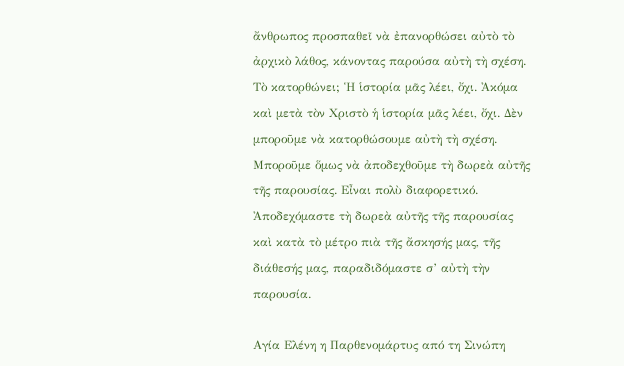ἄνθρωπος προσπαθεῖ νὰ ἐπανορθώσει αὐτὸ τὸ ἀρχικὸ λάθος, κάνοντας παρούσα αὐτὴ τὴ σχέση. Τὸ κατορθώνει; Ἡ ἱστορία μᾶς λέει, ὄχι. Ἀκόμα καὶ μετὰ τὸν Χριστὸ ἡ ἱστορία μᾶς λέει, ὄχι. Δὲν μποροῦμε νὰ κατορθώσουμε αὐτὴ τὴ σχέση. Μποροῦμε ὅμως νὰ ἀποδεχθοῦμε τὴ δωρεὰ αὐτῆς τῆς παρουσίας. Εἶναι πολὺ διαφορετικό. Ἀποδεχόμαστε τὴ δωρεὰ αὐτῆς τῆς παρουσίας καὶ κατὰ τὸ μέτρο πιὰ τῆς ἄσκησής μας, τῆς διάθεσής μας, παραδιδόμαστε σ’ αὐτὴ τὴν παρουσία.

Αγία Ελένη η Παρθενομάρτυς από τη Σινώπη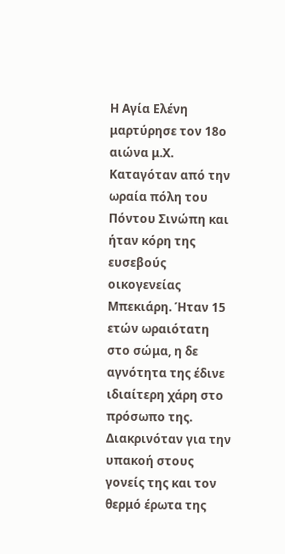Η Αγία Ελένη μαρτύρησε τον 18ο αιώνα μ.Χ. Καταγόταν από την ωραία πόλη του Πόντου Σινώπη και ήταν κόρη της ευσεβούς οικογενείας Μπεκιάρη. Ήταν 15 ετών ωραιότατη στο σώμα, η δε αγνότητα της έδινε ιδιαίτερη χάρη στο πρόσωπο της. Διακρινόταν για την υπακοή στους γονείς της και τον θερμό έρωτα της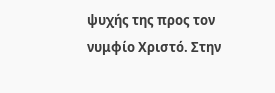ψυχής της προς τον νυμφίο Χριστό. Στην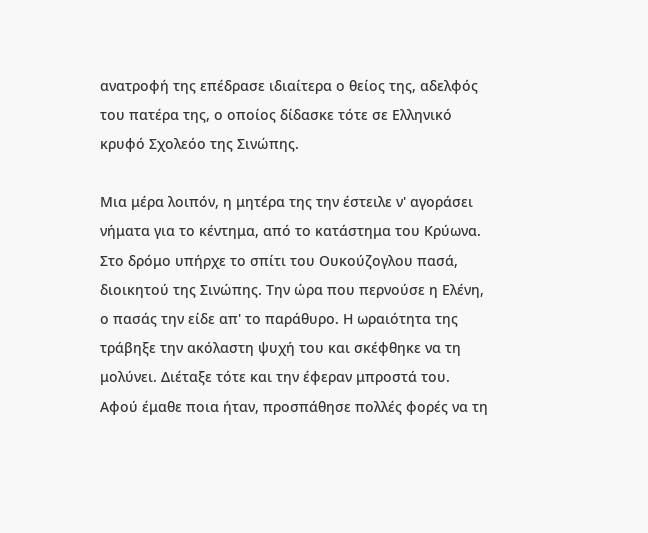ανατροφή της επέδρασε ιδιαίτερα ο θείος της, αδελφός του πατέρα της, ο οποίος δίδασκε τότε σε Ελληνικό κρυφό Σχολεόο της Σινώπης.

Μια μέρα λοιπόν, η μητέρα της την έστειλε ν' αγοράσει νήματα για το κέντημα, από το κατάστημα του Κρύωνα. Στο δρόμο υπήρχε το σπίτι του Ουκούζογλου πασά, διοικητού της Σινώπης. Την ώρα που περνούσε η Ελένη, ο πασάς την είδε απ' το παράθυρο. Η ωραιότητα της τράβηξε την ακόλαστη ψυχή του και σκέφθηκε να τη μολύνει. Διέταξε τότε και την έφεραν μπροστά του. Αφού έμαθε ποια ήταν, προσπάθησε πολλές φορές να τη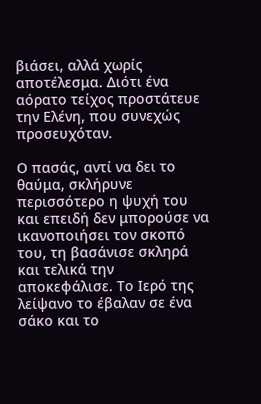βιάσει, αλλά χωρίς αποτέλεσμα. Διότι ένα αόρατο τείχος προστάτευε την Ελένη, που συνεχώς προσευχόταν.

Ο πασάς, αντί να δει το θαύμα, σκλήρυνε περισσότερο η ψυχή του και επειδή δεν μπορούσε να ικανοποιήσει τον σκοπό του, τη βασάνισε σκληρά και τελικά την αποκεφάλισε. Το Ιερό της λείψανο το έβαλαν σε ένα σάκο και το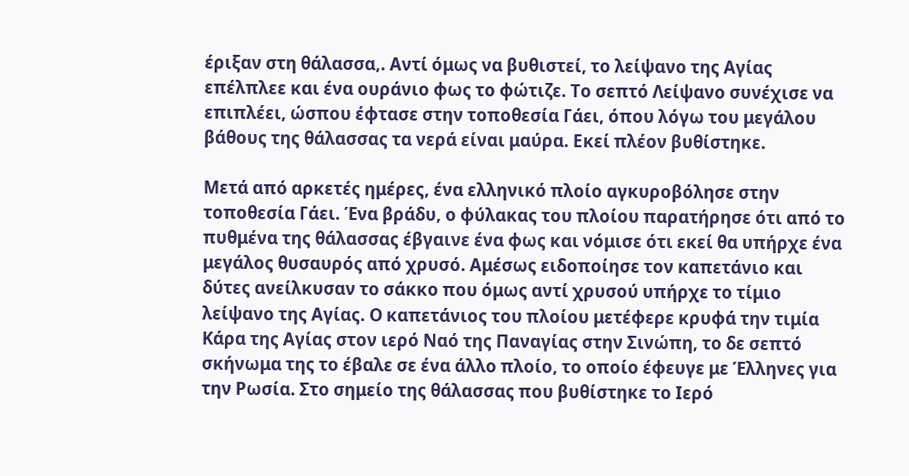έριξαν στη θάλασσα,. Αντί όμως να βυθιστεί, το λείψανο της Αγίας επέλπλεε και ένα ουράνιο φως το φώτιζε. Το σεπτό Λείψανο συνέχισε να επιπλέει, ώσπου έφτασε στην τοποθεσία Γάει, όπου λόγω του μεγάλου βάθους της θάλασσας τα νερά είναι μαύρα. Εκεί πλέον βυθίστηκε.

Μετά από αρκετές ημέρες, ένα ελληνικό πλοίο αγκυροβόλησε στην τοποθεσία Γάει. Ένα βράδυ, ο φύλακας του πλοίου παρατήρησε ότι από το πυθμένα της θάλασσας έβγαινε ένα φως και νόμισε ότι εκεί θα υπήρχε ένα μεγάλος θυσαυρός από χρυσό. Αμέσως ειδοποίησε τον καπετάνιο και δύτες ανείλκυσαν το σάκκο που όμως αντί χρυσού υπήρχε το τίμιο λείψανο της Αγίας. Ο καπετάνιος του πλοίου μετέφερε κρυφά την τιμία Κάρα της Αγίας στον ιερό Ναό της Παναγίας στην Σινώπη, το δε σεπτό σκήνωμα της το έβαλε σε ένα άλλο πλοίο, το οποίο έφευγε με Έλληνες για την Ρωσία. Στο σημείο της θάλασσας που βυθίστηκε το Ιερό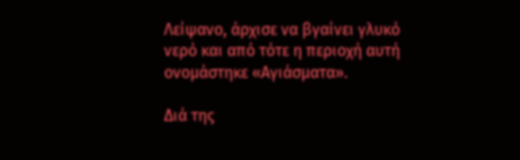Λείψανο, άρχισε να βγαίνει γλυκό νερό και από τότε η περιοχή αυτή ονομάστηκε «Αγιάσματα».

Διά της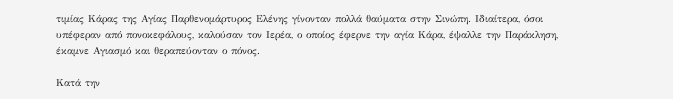τιμίας Κάρας της Αγίας Παρθενομάρτυρος Ελένης γίνονταν πολλά θαύματα στην Σινώπη. Ιδιαίτερα, όσοι υπέφεραν από πονοκεφάλους, καλούσαν τον Ιερέα, ο οποίος έφερνε την αγία Κάρα, έψαλλε την Παράκληση, έκαμνε Αγιασμό και θεραπεύονταν ο πόνος.

Κατά την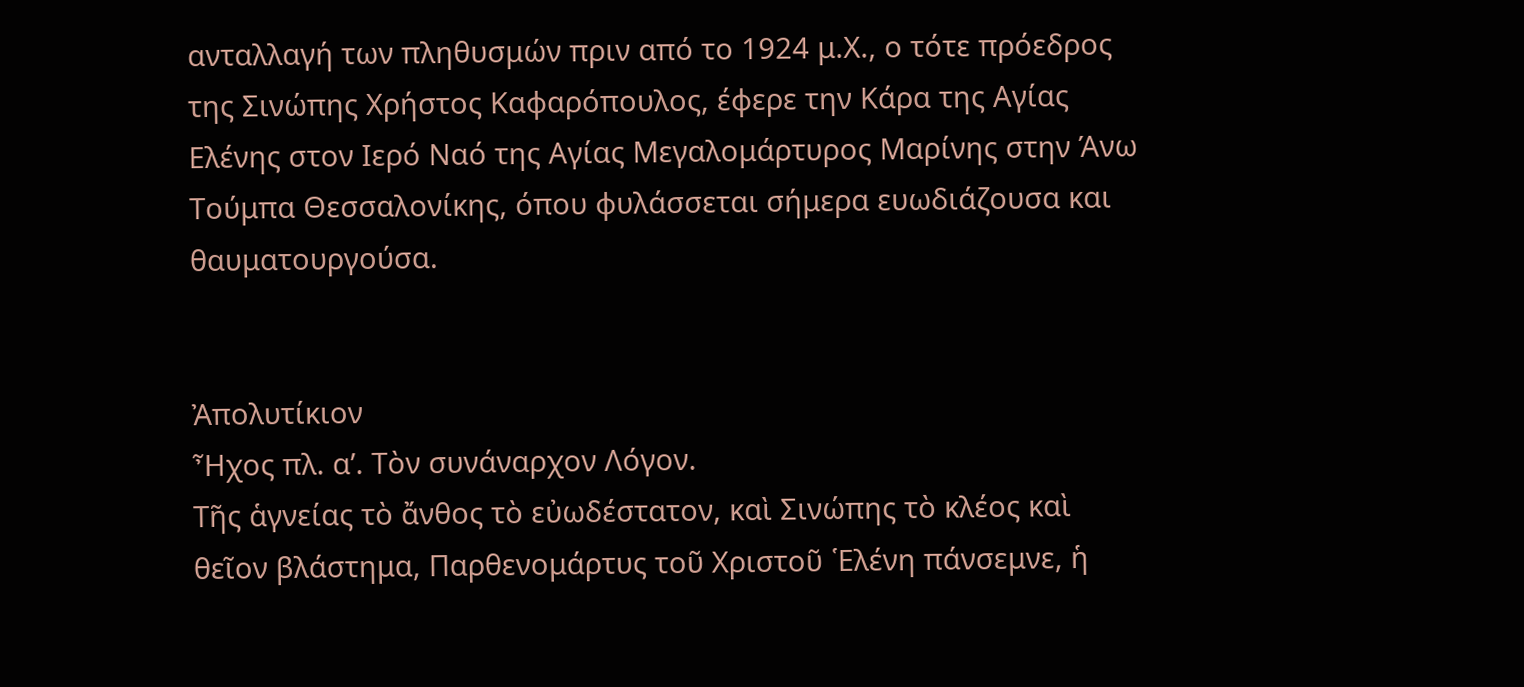ανταλλαγή των πληθυσμών πριν από το 1924 μ.Χ., ο τότε πρόεδρος της Σινώπης Χρήστος Καφαρόπουλος, έφερε την Κάρα της Αγίας Ελένης στον Ιερό Ναό της Αγίας Μεγαλομάρτυρος Μαρίνης στην Άνω Τούμπα Θεσσαλονίκης, όπου φυλάσσεται σήμερα ευωδιάζουσα και θαυματουργούσα.


Ἀπολυτίκιον
Ἦχος πλ. α’. Τὸν συνάναρχον Λόγον.
Τῆς ἁγνείας τὸ ἄνθος τὸ εὐωδέστατον, καὶ Σινώπης τὸ κλέος καὶ θεῖον βλάστημα, Παρθενομάρτυς τοῦ Χριστοῦ ῾Ελένη πάνσεμνε, ἡ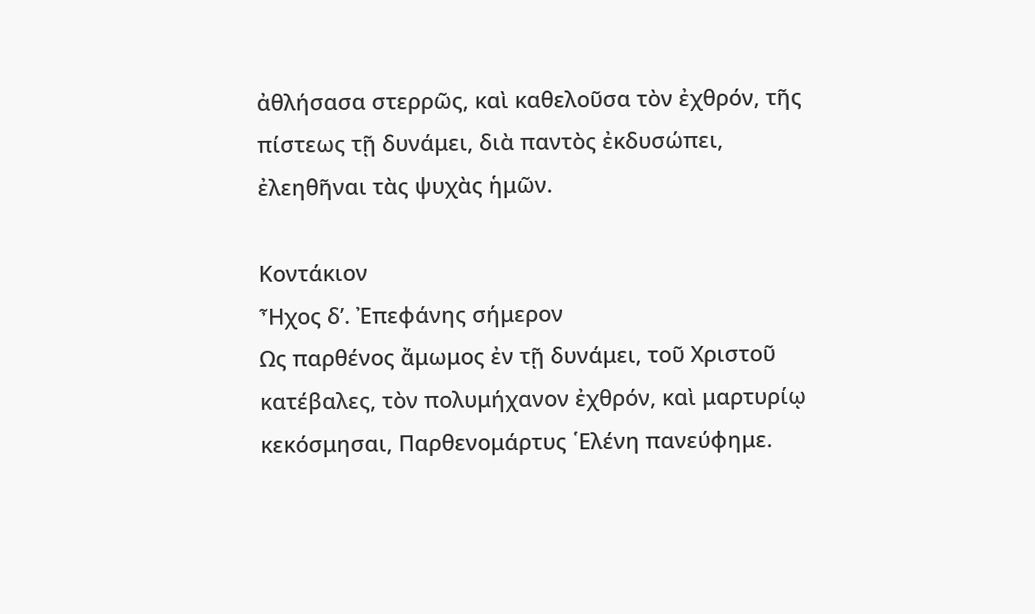ἀθλήσασα στερρῶς, καὶ καθελοῦσα τὸν ἐχθρόν, τῆς πίστεως τῇ δυνάμει, διὰ παντὸς ἐκδυσώπει, ἐλεηθῆναι τὰς ψυχὰς ἡμῶν.

Κοντάκιον
Ἦχος δ’. Ἐπεφάνης σήμερον
Ως παρθένος ἄμωμος ἐν τῇ δυνάμει, τοῦ Χριστοῦ κατέβαλες, τὸν πολυμήχανον ἐχθρόν, καὶ μαρτυρίῳ κεκόσμησαι, Παρθενομάρτυς ῾Ελένη πανεύφημε.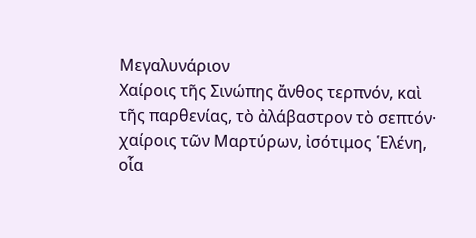Μεγαλυνάριον
Χαίροις τῆς Σινώπης ἄνθος τερπνόν, καὶ τῆς παρθενίας, τὸ ἀλάβαστρον τὸ σεπτόν· χαίροις τῶν Μαρτύρων, ἰσότιμος ῾Ελένη, οἷα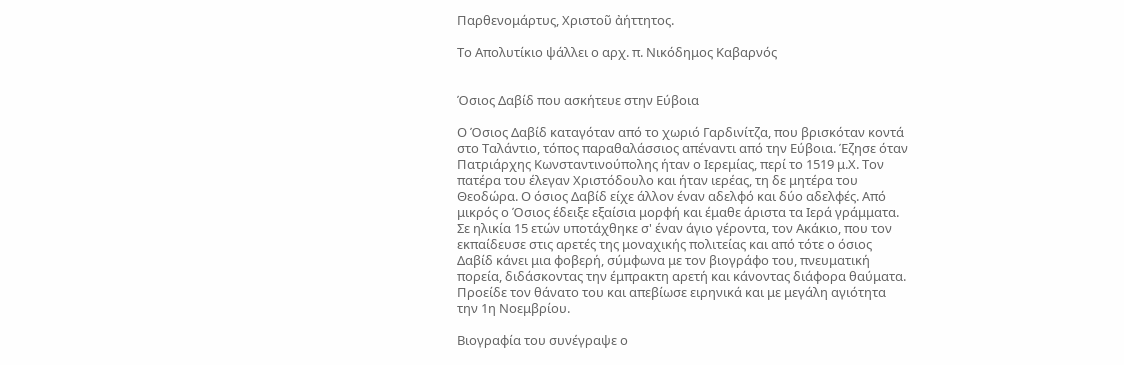Παρθενομάρτυς, Χριστοῦ ἀήττητος.

Το Απολυτίκιο ψάλλει ο αρχ. π. Νικόδημος Καβαρνός


Όσιος Δαβίδ που ασκήτευε στην Εύβοια

Ο Όσιος Δαβίδ καταγόταν από το χωριό Γαρδινίτζα, που βρισκόταν κοντά στο Ταλάντιο, τόπος παραθαλάσσιος απέναντι από την Εύβοια. Έζησε όταν Πατριάρχης Κωνσταντινούπολης ήταν ο Ιερεμίας, περί το 1519 μ.Χ. Τον πατέρα του έλεγαν Χριστόδουλο και ήταν ιερέας, τη δε μητέρα του Θεοδώρα. Ο όσιος Δαβίδ είχε άλλον έναν αδελφό και δύο αδελφές. Από μικρός ο Όσιος έδειξε εξαίσια μορφή και έμαθε άριστα τα Ιερά γράμματα. Σε ηλικία 15 ετών υποτάχθηκε σ' έναν άγιο γέροντα, τον Ακάκιο, που τον εκπαίδευσε στις αρετές της μοναχικής πολιτείας και από τότε ο όσιος Δαβίδ κάνει μια φοβερή, σύμφωνα με τον βιογράφο του, πνευματική πορεία, διδάσκοντας την έμπρακτη αρετή και κάνοντας διάφορα θαύματα. Προείδε τον θάνατο του και απεβίωσε ειρηνικά και με μεγάλη αγιότητα την 1η Νοεμβρίου.

Βιογραφία του συνέγραψε ο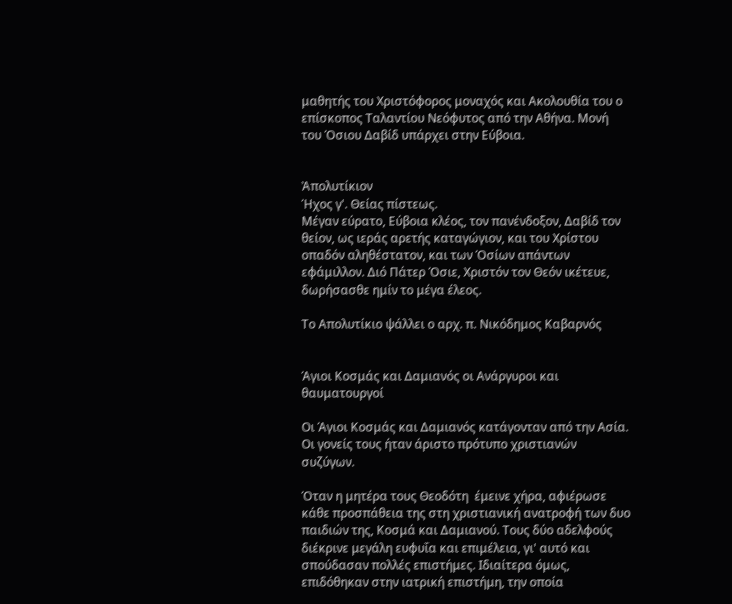μαθητής του Χριστόφορος μοναχός και Ακολουθία του ο επίσκοπος Ταλαντίου Νεόφυτος από την Αθήνα. Μονή του Όσιου Δαβίδ υπάρχει στην Εύβοια.


Ἀπολυτίκιον
Ήχος γ'. Θείας πίστεως.
Μέγαν εύρατο, Εύβοια κλέος, τον πανένδοξον, Δαβίδ τον θείον, ως ιεράς αρετής καταγώγιον, και του Χρίστου οπαδόν αληθέστατον, και των Όσίων απάντων εφάμιλλον. Διό Πάτερ Όσιε, Χριστόν τον Θεόν ικέτευε, δωρήσασθε ημίν το μέγα έλεος.

Το Απολυτίκιο ψάλλει ο αρχ. π. Νικόδημος Καβαρνός


Άγιοι Κοσμάς και Δαμιανός οι Ανάργυροι και θαυματουργοί

Οι Άγιοι Κοσμάς και Δαμιανός κατάγονταν από την Ασία. Οι γονείς τους ήταν άριστο πρότυπο χριστιανών συζύγων.

Όταν η μητέρα τους Θεοδότη  έμεινε χήρα, αφιέρωσε κάθε προσπάθεια της στη χριστιανική ανατροφή των δυο παιδιών της, Κοσμά και Δαμιανού. Τους δύο αδελφούς διέκρινε μεγάλη ευφυΐα και επιμέλεια, γι' αυτό και σπούδασαν πολλές επιστήμες. Ιδιαίτερα όμως, επιδόθηκαν στην ιατρική επιστήμη, την οποία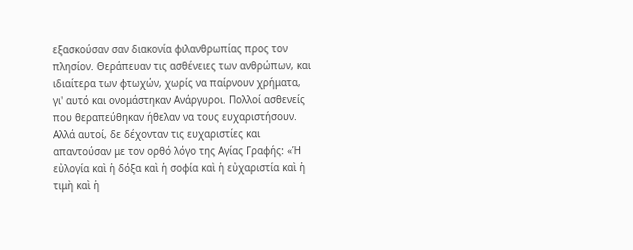εξασκούσαν σαν διακονία φιλανθρωπίας προς τον πλησίον. Θεράπευαν τις ασθένειες των ανθρώπων, και ιδιαίτερα των φτωχών, χωρίς να παίρνουν χρήματα, γι' αυτό και ονομάστηκαν Ανάργυροι. Πολλοί ασθενείς που θεραπεύθηκαν ήθελαν να τους ευχαριστήσουν. Αλλά αυτοί, δε δέχονταν τις ευχαριστίες και απαντούσαν με τον ορθό λόγο της Αγίας Γραφής: «Ἡ εὐλογία καὶ ἡ δόξα καὶ ἡ σοφία καὶ ἡ εὐχαριστία καὶ ἡ τιμὴ καὶ ἡ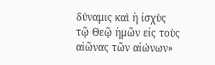δύναμις καὶ ἡ ἰσχὺς τῷ Θεῷ ἡμῶν εἰς τοὺς αἰῶνας τῶν αἰώνων»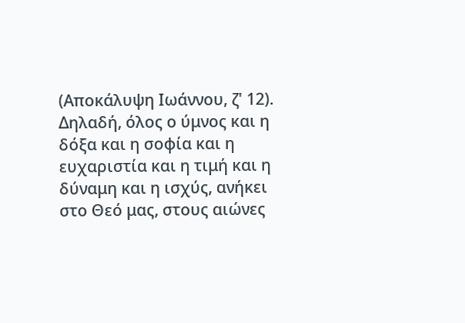(Αποκάλυψη Ιωάννου, ζ' 12). Δηλαδή, όλος ο ύμνος και η δόξα και η σοφία και η ευχαριστία και η τιμή και η δύναμη και η ισχύς, ανήκει στο Θεό μας, στους αιώνες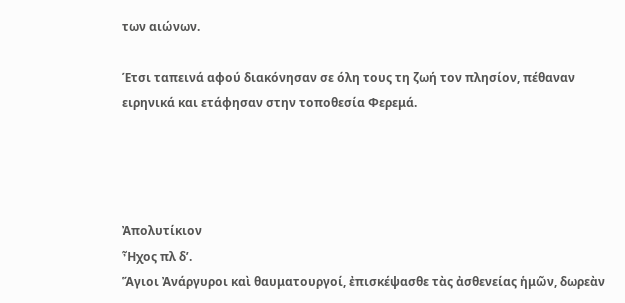των αιώνων.

Έτσι ταπεινά αφού διακόνησαν σε όλη τους τη ζωή τον πλησίον, πέθαναν ειρηνικά και ετάφησαν στην τοποθεσία Φερεμά.




Ἀπολυτίκιον
Ἦχος πλ δ’.
Ἅγιοι Ἀνάργυροι καὶ θαυματουργοί, ἐπισκέψασθε τὰς ἀσθενείας ἡμῶν, δωρεὰν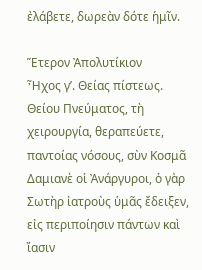ἐλάβετε, δωρεὰν δότε ἡμῖν.

Ἕτερον Ἀπολυτίκιον
Ἦχος γ’. Θείας πίστεως.
Θείου Πνεύματος, τὴ χειρουργία, θεραπεύετε, παντοίας νόσους, σὺν Κοσμᾶ Δαμιανὲ οἱ Ἀνάργυροι, ὁ γὰρ Σωτὴρ ἰατροὺς ὑμᾶς ἔδειξεν, εἰς περιποίησιν πάντων καὶ ἴασιν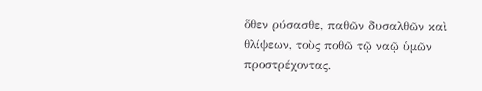ὅθεν ρύσασθε, παθῶν δυσαλθῶν καὶ θλίψεων, τοὺς ποθῶ τῷ ναῷ ὑμῶν προστρέχοντας.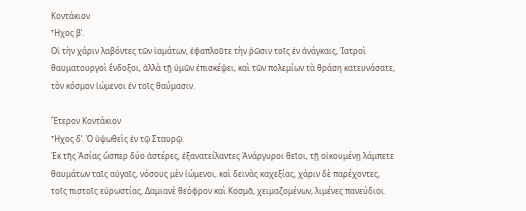Κοντάκιον
Ἦχος β’.
Οἱ τὴν χάριν λαβόντες τῶν ἰαμάτων, ἐφαπλοῦτε τὴν ῥῶσιν τοῖς ἐν ἀνάγκαις, Ἰατροὶ θαυματουργοὶ ἔνδοξοι, ἀλλὰ τῇ ὑμῶν ἐπισκέψει, καὶ τῶν πολεμίων τὰ θράση κατευνάσατε, τὸν κόσμον ἰώμενοι ἐν τοῖς θαύμασιν.

Ἕτερον Κοντάκιον
Ἦχος δ’. Ὁ ὑψωθεὶς ἐν τῷ Σταυρῷ.
Ἐκ τῆς Ἀσίας ὥσπερ δύο ἀστέρες, ἐξανατείλαντες Ἀνάργυροι θεῖοι, τῇ οἰκουμένῃ λάμπετε θαυμάτων ταῖς αὐγαῖς, νόσους μὲν ἰώμενοι, καὶ δεινὰς καχεξίας, χάριν δὲ παρέχοντες, τοῖς πιστοῖς εὐρωστίας, Δαμιανὲ θεόφρον καὶ Κοσμᾶ, χειμαζομένων, λιμένες πανεύδιοι.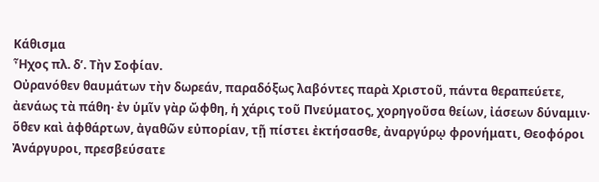Κάθισμα
Ἦχος πλ. δ’. Τὴν Σοφίαν.
Οὐρανόθεν θαυμάτων τὴν δωρεάν, παραδόξως λαβόντες παρὰ Χριστοῦ, πάντα θεραπεύετε, ἀενάως τὰ πάθη· ἐν ὑμῖν γὰρ ὤφθη, ἡ χάρις τοῦ Πνεύματος, χορηγοῦσα θείων, ἰάσεων δύναμιν· ὅθεν καὶ ἀφθάρτων, ἀγαθῶν εὐπορίαν, τῇ πίστει ἐκτήσασθε, ἀναργύρῳ φρονήματι, Θεοφόροι Ἀνάργυροι, πρεσβεύσατε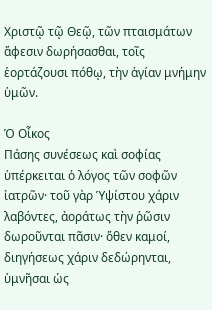Χριστῷ τῷ Θεῷ, τῶν πταισμάτων ἄφεσιν δωρήσασθαι, τοῖς ἑορτάζουσι πόθῳ, τὴν ἁγίαν μνήμην ὑμῶν.

Ὁ Οἶκος
Πάσης συνέσεως καὶ σοφίας ὑπέρκειται ὁ λόγος τῶν σοφῶν ἰατρῶν· τοῦ γὰρ Ὑψίστου χάριν λαβόντες, ἀοράτως τὴν ῥῶσιν δωροῦνται πᾶσιν· ὅθεν καμοί, διηγήσεως χάριν δεδώρηνται, ὑμνῆσαι ὡς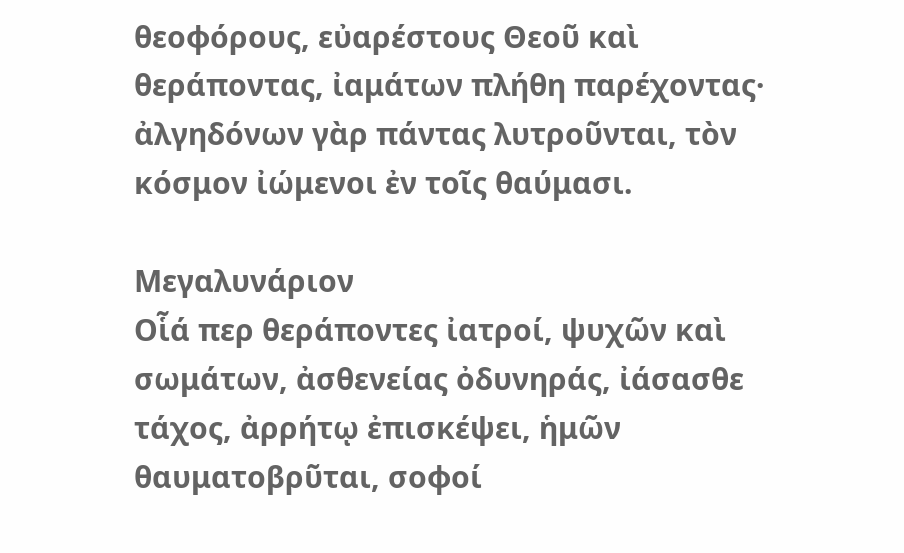θεοφόρους, εὐαρέστους Θεοῦ καὶ θεράποντας, ἰαμάτων πλήθη παρέχοντας· ἀλγηδόνων γὰρ πάντας λυτροῦνται, τὸν κόσμον ἰώμενοι ἐν τοῖς θαύμασι.

Μεγαλυνάριον
Οἷά περ θεράποντες ἰατροί, ψυχῶν καὶ σωμάτων, ἀσθενείας ὀδυνηράς, ἰάσασθε τάχος, ἀρρήτῳ ἐπισκέψει, ἡμῶν θαυματοβρῦται, σοφοί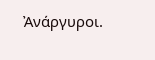Ἀνάργυροι.